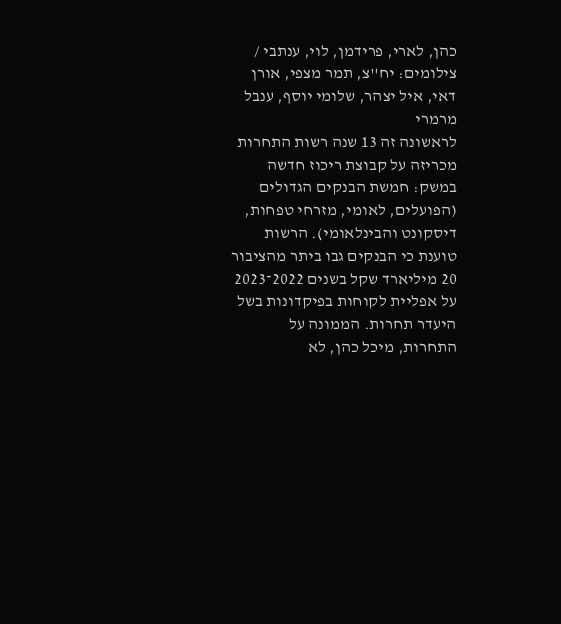כהן, לארי, פרידמן, לוי, ענתבי / צילומים: יח''צ, תמר מצפי, אורן דאי, איל יצהר, שלומי יוסף, ענבל מרמרי
לראשונה זה 13 שנה רשות התחרות מכריזה על קבוצת ריכוז חדשה במשק: חמשת הבנקים הגדולים (הפועלים, לאומי, מזרחי טפחות, דיסקונט והבינלאומי). הרשות טוענת כי הבנקים גבו ביתר מהציבור 20 מיליארד שקל בשנים 2022־2023 על אפליית לקוחות בפיקדונות בשל היעדר תחרות. הממונה על התחרות, מיכל כהן, לא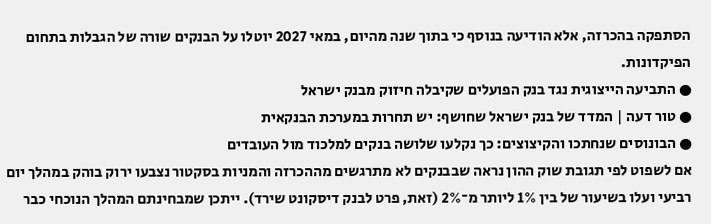הסתפקה בהכרזה, אלא הודיעה בנוסף כי בתוך שנה מהיום, במאי 2027 יוטלו על הבנקים שורה של הגבלות בתחום הפיקדונות.
● התביעה הייצוגית נגד בנק הפועלים שקיבלה חיזוק מבנק ישראל
● טור דעה | המדד של בנק ישראל שחושף: יש תחרות במערכת הבנקאית
● הבונוסים שנחתכו והקיצוצים: כך נקלעו שלושה בנקים למלכוד מול העובדים
אם לשפוט לפי תגובת שוק ההון נראה שבבנקים לא מתרגשים מההכרזה והמניות בסקטור נצבעו ירוק בוהק במהלך יום רביעי ועלו בשיעור של בין 1% ליותר מ־2% (זאת, פרט לבנק דיסקונט שירד). ייתכן שמבחינתם המהלך הנוכחי כבר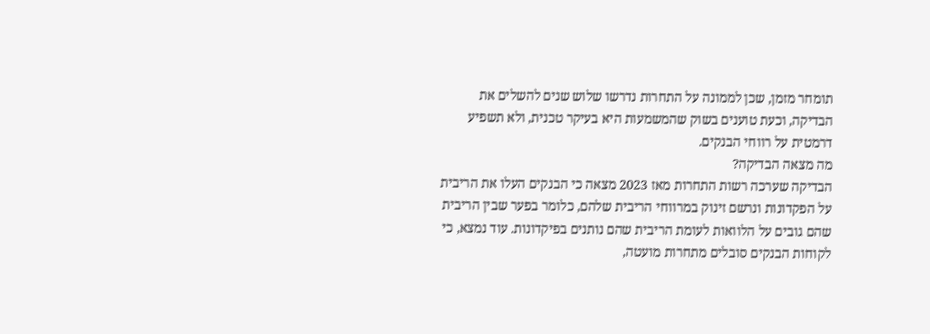תומחר מזמן, שכן לממונה על התחרות נדרשו שלוש שנים להשלים את הבדיקה, וכעת טוענים בשוק שהמשמעות היא בעיקר טכנית, ולא תשפיע דרמטית על רווחי הבנקים.
מה מצאה הבדיקה?
הבדיקה שערכה רשות התחרות מאז 2023 מצאה כי הבנקים העלו את הריבית על הפקדונות ונרשם זינוק במרווחי הריבית שלהם, כלומר בפער שבין הריבית שהם גובים על הלוואות לעומת הריבית שהם נותנים בפיקדונות. עוד נמצא, כי לקוחות הבנקים סובלים מתחרות מועטה,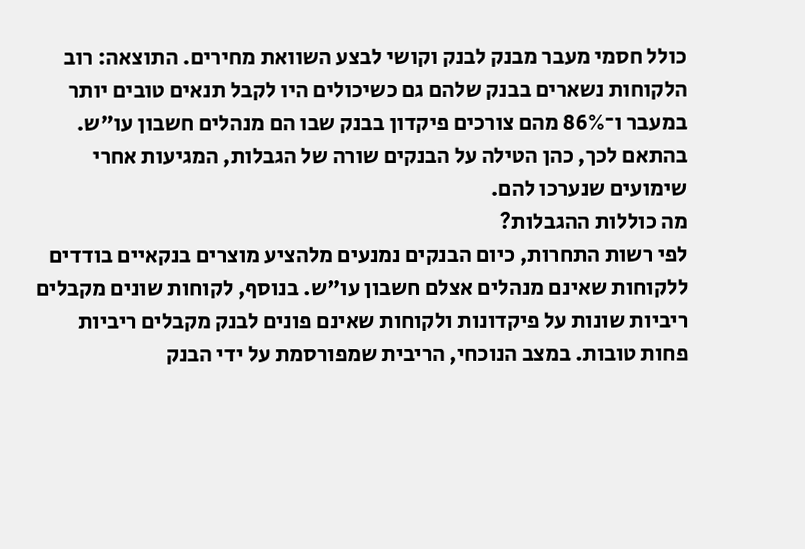כולל חסמי מעבר מבנק לבנק וקושי לבצע השוואת מחירים. התוצאה: רוב הלקוחות נשארים בבנק שלהם גם כשיכולים היו לקבל תנאים טובים יותר במעבר ו־86% מהם צורכים פיקדון בבנק שבו הם מנהלים חשבון עו"ש. בהתאם לכך, כהן הטילה על הבנקים שורה של הגבלות, המגיעות אחרי שימועים שנערכו להם.
מה כוללות ההגבלות?
לפי רשות התחרות, כיום הבנקים נמנעים מלהציע מוצרים בנקאיים בודדים ללקוחות שאינם מנהלים אצלם חשבון עו"ש. בנוסף, לקוחות שונים מקבלים ריביות שונות על פיקדונות ולקוחות שאינם פונים לבנק מקבלים ריביות פחות טובות. במצב הנוכחי, הריבית שמפורסמת על ידי הבנק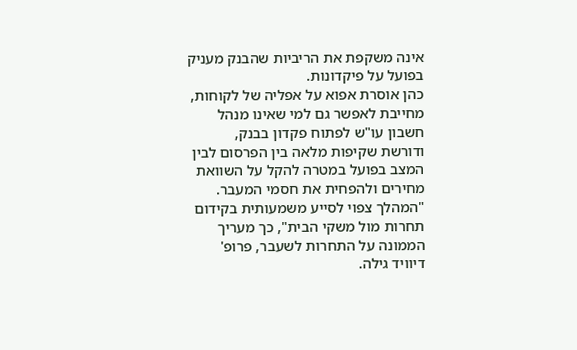אינה משקפת את הריביות שהבנק מעניק בפועל על פיקדונות.
כהן אוסרת אפוא על אפליה של לקוחות, מחייבת לאפשר גם למי שאינו מנהל חשבון עו"ש לפתוח פקדון בבנק, ודורשת שקיפות מלאה בין הפרסום לבין המצב בפועל במטרה להקל על השוואת מחירים ולהפחית את חסמי המעבר.
"המהלך צפוי לסייע משמעותית בקידום תחרות מול משקי הבית", כך מעריך הממונה על התחרות לשעבר, פרופ' דיוויד גילה.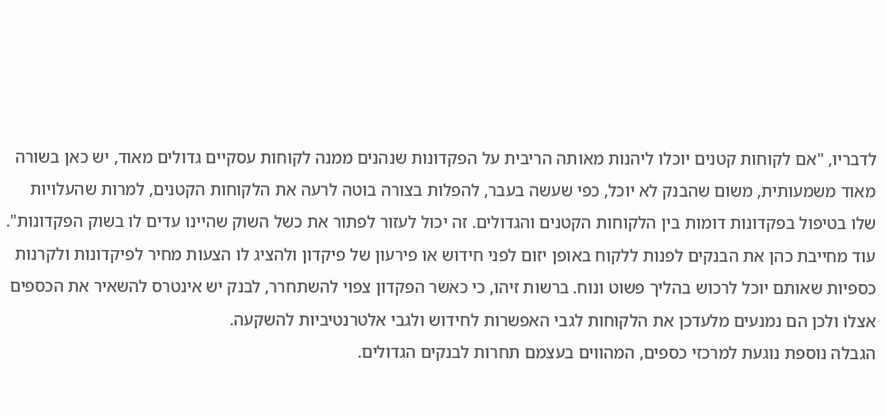לדבריו, "אם לקוחות קטנים יוכלו ליהנות מאותה הריבית על הפקדונות שנהנים ממנה לקוחות עסקיים גדולים מאוד, יש כאן בשורה מאוד משמעותית, משום שהבנק לא יוכל, כפי שעשה בעבר, להפלות בצורה בוטה לרעה את הלקוחות הקטנים, למרות שהעלויות שלו בטיפול בפקדונות דומות בין הלקוחות הקטנים והגדולים. זה יכול לעזור לפתור את כשל השוק שהיינו עדים לו בשוק הפקדונות".
עוד מחייבת כהן את הבנקים לפנות ללקוח באופן יזום לפני חידוש או פירעון של פיקדון ולהציג לו הצעות מחיר לפיקדונות ולקרנות כספיות שאותם יוכל לרכוש בהליך פשוט ונוח. ברשות זיהו, כי כאשר הפקדון צפוי להשתחרר, לבנק יש אינטרס להשאיר את הכספים אצלו ולכן הם נמנעים מלעדכן את הלקוחות לגבי האפשרות לחידוש ולגבי אלטרנטיביות להשקעה.
הגבלה נוספת נוגעת למרכזי כספים, המהווים בעצמם תחרות לבנקים הגדולים.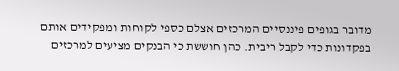מדובר בגופים פיננסיים המרכזים אצלם כספי לקוחות ומפקידים אותם בפקדונות כדי לקבל ריבית. כהן חוששת כי הבנקים מציעים למרכזים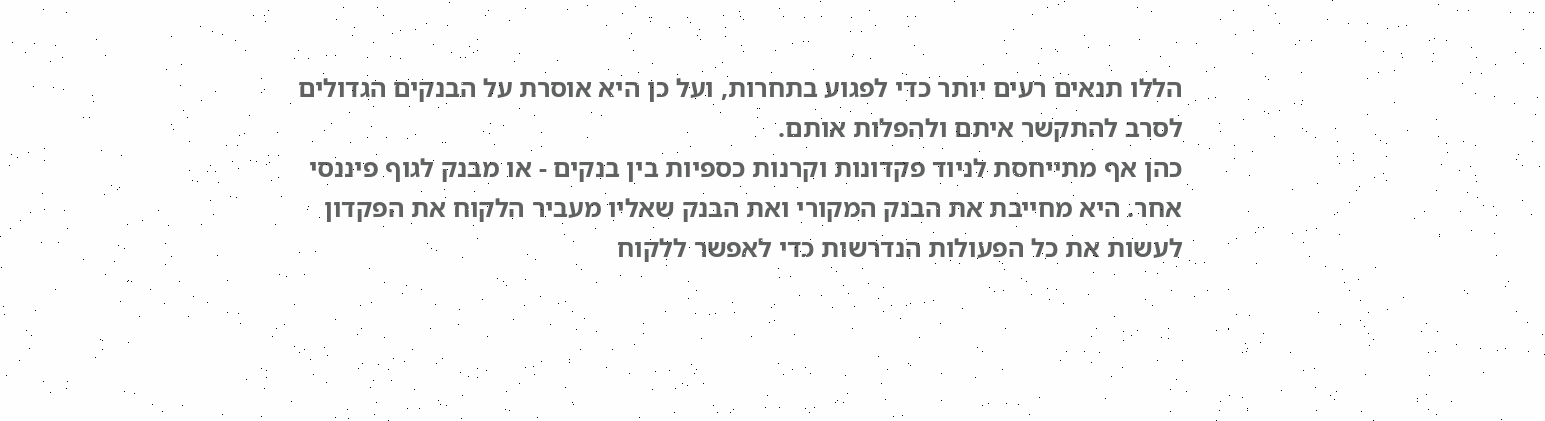הללו תנאים רעים יותר כדי לפגוע בתחרות, ועל כן היא אוסרת על הבנקים הגדולים לסרב להתקשר איתם ולהפלות אותם.
כהן אף מתייחסת לניוד פקדונות וקרנות כספיות בין בנקים - או מבנק לגוף פיננסי אחר. היא מחייבת את הבנק המקורי ואת הבנק שאליו מעביר הלקוח את הפקדון לעשות את כל הפעולות הנדרשות כדי לאפשר ללקוח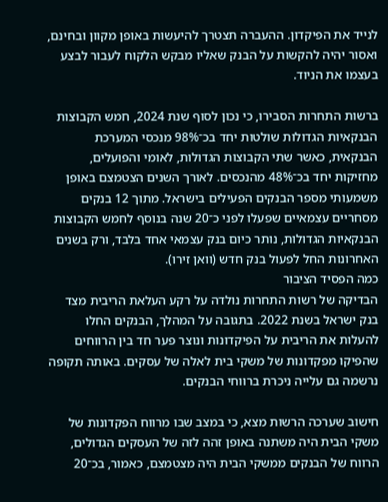לנייד את הפיקדון. ההעברה תצטרך להיעשות באופן מקוון ובחינם, ואסור יהיה להקשות על הבנק שאליו מבקש הלקוח לעבור לבצע בעצמו את הניוד.

ברשות התחרות הסבירו, כי נכון לסוף שנת 2024, חמש הקבוצות הבנקאיות הגדולות שולטות יחד בכ־98% מנכסי המערכת הבנקאית, כאשר שתי הקבוצות הגדולות, לאומי והפועלים, מחזיקות יחד בכ־48% מהנכסים. לאורך השנים הצטמצם באופן משמעותי מספר הבנקים הפעילים בישראל. מתוך 12 בנקים מסחריים עצמאיים שפעלו לפני כ־20 שנה בנוסף לחמש הקבוצות הבנקאיות הגדולות, נותר כיום בנק עצמאי אחד בלבד, ורק בשנים האחרונות החל לפעול בנק חדש (וואן זירו).
כמה הפסיד הציבור
הבדיקה של רשות התחרות נולדה על רקע העלאת הריבית מצד בנק ישראל בשנת 2022. בתגובה על המהלך, הבנקים החלו להעלות את הריבית על הפיקדונות ונוצר פער חד בין הרווחים שהפיקו מפקדונות של משקי בית לאלה של עסקים. באותה תקופה נרשמה גם עלייה ניכרת ברווחי הבנקים.

חישוב שערכה הרשות מצא, כי במצב שבו מרווח הפקדונות של משקי הבית היה משתנה באופן זהה לזה של העסקים הגדולים, הרווח של הבנקים ממשקי הבית היה מצטמצם, כאמור, בכ־20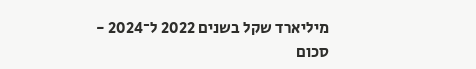מיליארד שקל בשנים 2022 ל־2024 - סכום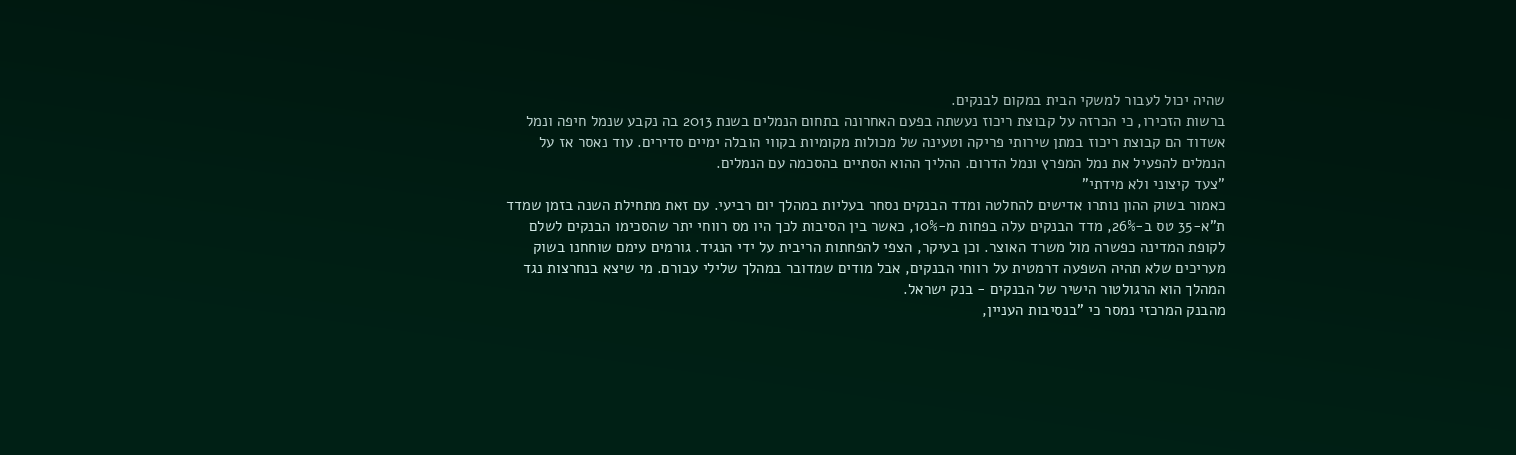שהיה יכול לעבור למשקי הבית במקום לבנקים.
ברשות הזכירו, כי הכרזה על קבוצת ריכוז נעשתה בפעם האחרונה בתחום הנמלים בשנת 2013 בה נקבע שנמל חיפה ונמל אשדוד הם קבוצת ריכוז במתן שירותי פריקה וטעינה של מכולות מקומיות בקווי הובלה ימיים סדירים. עוד נאסר אז על הנמלים להפעיל את נמל המפרץ ונמל הדרום. ההליך ההוא הסתיים בהסכמה עם הנמלים.
"צעד קיצוני ולא מידתי"
כאמור בשוק ההון נותרו אדישים להחלטה ומדד הבנקים נסחר בעליות במהלך יום רביעי. עם זאת מתחילת השנה בזמן שמדד ת"א-35 טס ב-26%, מדד הבנקים עלה בפחות מ-10%, כאשר בין הסיבות לכך היו מס רווחי יתר שהסכימו הבנקים לשלם לקופת המדינה כפשרה מול משרד האוצר. וכן בעיקר, הצפי להפחתות הריבית על ידי הנגיד. גורמים עימם שוחחנו בשוק מעריכים שלא תהיה השפעה דרמטית על רווחי הבנקים, אבל מודים שמדובר במהלך שלילי עבורם. מי שיצא בנחרצות נגד המהלך הוא הרגולטור הישיר של הבנקים - בנק ישראל.
מהבנק המרכזי נמסר כי "בנסיבות העניין,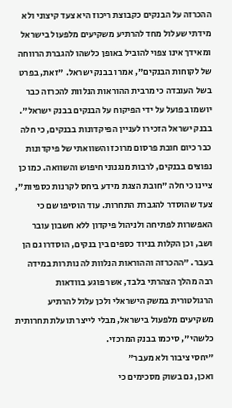ההכרזה על הבנקים כקבוצת ריכוז היא צעד קיצוני ולא מידתי שעלול מחד להרתיע משקיעים מלפעול בישראל ומאידך אינו צפוי להוביל באופן כלשהו להגברת הרווחה של לקוחות הבנקים", אמרו בבנק ישראל. "זאת, בפרט בשל העובדה כי מרבית ההוראות הנלוות להכרזה כבר יושמו בפועל על ידי הפיקוח על הבנקים בבנק ישראל".
בבנק ישראל הזכירו לעניין הפיקדונות בבנקים, כי חלה כבר כיום חובת פרסום מרוכז והשוואתי של פיקדונות נפוצים בבנקים, לרבות מנגנוני חיפוש והשוואה. כמו כן ציינו כי חלה "חובת הצגת מידע ביחס לקרנות כספיות", צעד שהוסדר להגברת התחרות. עוד הוסיפו שם כי האפשרות לפתיחה ולניהול פיקדון ללא חשבון עובר ושב, וכן הקלות בניוד כספים בין בנקים, הוסדרו גם הן בעבר. "ההכרזה וההוראות הנלוות לה נותרות במידה רבה מהלך הצהרתי בלבד, אשר פוגע בוודאות הרגולטורית במשק הישראלי ולכן עלול להרתיע משקיעים מלפעול בישראל, מבלי לייצר תועלת תחרותית כלשהי", סיכמו בבנק המרכזי.
"יחסי ציבור ולא מעבר"
ואכן, גם בשוק מסכימים כי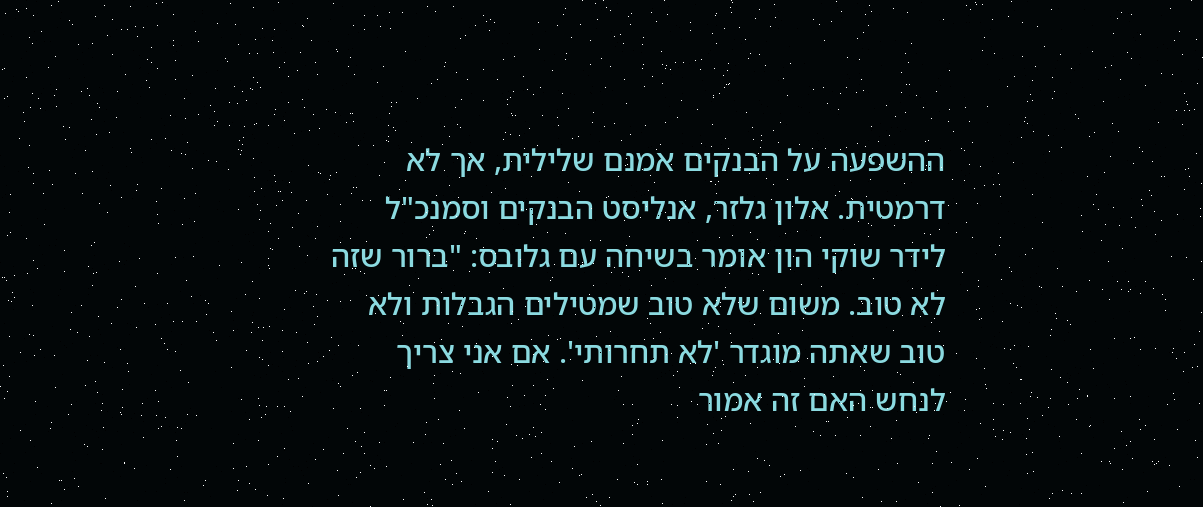ההשפעה על הבנקים אמנם שלילית, אך לא דרמטית. אלון גלזר, אנליסט הבנקים וסמנכ"ל לידר שוקי הון אומר בשיחה עם גלובס: "ברור שזה לא טוב. משום שלא טוב שמטילים הגבלות ולא טוב שאתה מוגדר 'לא תחרותי'. אם אני צריך לנחש האם זה אמור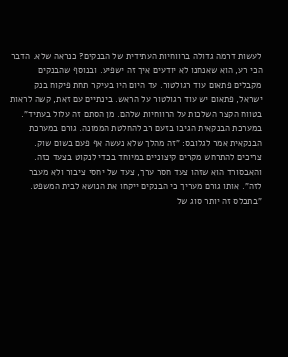לעשות דרמה גדולה ברווחיות העתידית של הבנקים? כנראה שלא. הדבר הכי רע, הוא שאנחנו לא יודעים איך זה ישפיע. ובנוסף שהבנקים מקבלים פתאום עוד רגולטור. עד היום היו בעיקר תחת פיקוח בנק ישראל, פתאום יש עוד רגולטור על הראש. בינתיים עם זאת, קשה לראות בטווח הקצר השלכות על הרווחיות שלהם. מן הסתם זה עלול בעתיד".
במערכת הבנקאית הגיבו בזעם רב להחלטת הממונה. גורם במערכת הבנקאית אמר לגלובס: "זה מהלך שלא נעשה אף פעם בשום שוק. צריכים להתרחש מקרים קיצוניים במיוחד בכדי לנקוט בצעד כזה. והאבסורד הוא שזהו צעד חסר ערך, צעד של יחסי ציבור ולא מעבר לזה". אותו גורם מעריך כי הבנקים ייקחו את הנושא לבית המשפט. "בתכלס זה יותר סוג של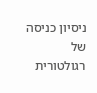ניסיון כניסה של רגולטורית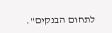לתחום הבנקים".